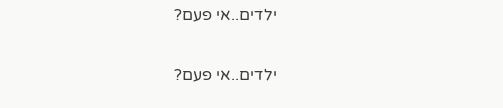ילדים..אי פעם?

ילדים..אי פעם?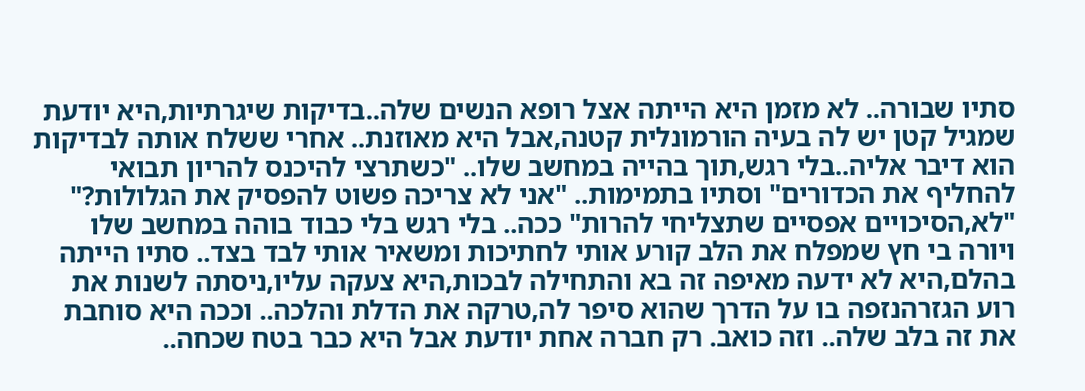סתיו שבורה.. לא מזמן היא הייתה אצל רופא הנשים שלה..בדיקות שיגרתיות,היא יודעת שמגיל קטן יש לה בעיה הורמונלית קטנה,אבל היא מאוזנת.. אחרי ששלח אותה לבדיקות הוא דיבר אליה..בלי רגש,תוך בהייה במחשב שלו.. "כשתרצי להיכנס להריון תבואי להחליף את הכדורים" וסתיו בתמימות.. "אני לא צריכה פשוט להפסיק את הגלולות?" "לא,הסיכויים אפסיים שתצליחי להרות" ככה.. בלי רגש בלי כבוד בוהה במחשב שלו ויורה בי חץ שמפלח את הלב קורע אותי לחתיכות ומשאיר אותי לבד בצד.. סתיו הייתה בהלם,היא לא ידעה מאיפה זה בא והתחילה לבכות,היא צעקה עליו,ניסתה לשנות את רוע הגזרהנזפה בו על הדרך שהוא סיפר לה,טרקה את הדלת והלכה.. וככה היא סוחבת את זה בלב שלה.. וזה כואב. רק חברה אחת יודעת אבל היא כבר בטח שכחה..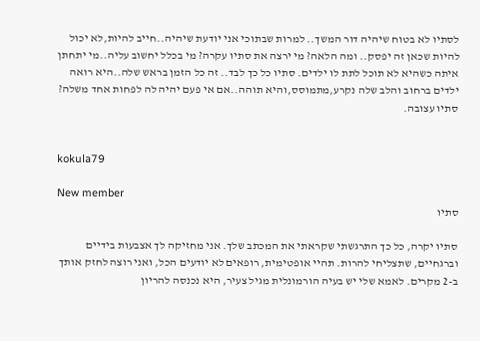לסתיו לא בטוח שיהיה דור המשך.. למרות שבתוכי אני יודעת שיהיה..חייב להיות,לא יכול להיות שכאן זה יפסק.. ומה הלאה? מי ירצה את סתיו עקרה? מי בכלל יחשוב עליה..מי יתחתן איתה כשהיא לא תוכל לתת לו ילדים. סתיו כל כך לבד.. זה כל הזמן בראש שלה..היא רואה ילדים ברחוב והלב שלה נקרע,מתמוסס,והיא תוהה..אם אי פעם יהיה לה לפחות אחד משלה? סתיו עצובה.


kokula79

New member
סתיו

סתיו יקרה, כל כך התרגשתי שקראתי את המכתב שלך. אני מחזיקה לך אצבעות בידיים וברגחיים, שתצליחי להרות. תהיי אופטימית, רופאים לא יודעים הכל, ואני רוצה לחזק אותך ב-2 מקרים. לאמא שלי יש בעיה הורמונלית מגיל צעיר, היא נכנסה להריון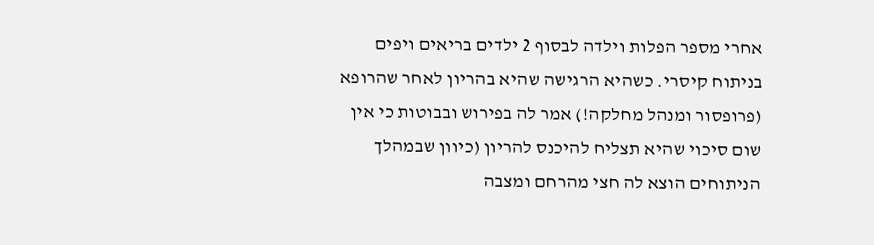אחרי מספר הפלות וילדה לבסוף 2 ילדים בריאים ויפים בניתוח קיסרי. כשהיא הרגישה שהיא בהריון לאחר שהרופא (פרופסור ומנהל מחלקה!) אמר לה בפירוש ובבוטות כי אין שום סיכוי שהיא תצליח להיכנס להריון (כיוון שבמהלך הניתוחים הוצא לה חצי מהרחם ומצבה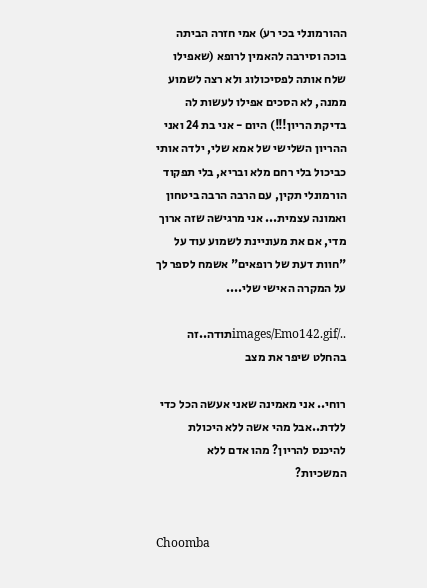ההורמונלי בכי רע) אמי חזרה הביתה בוכה וסירבה להאמין לרופא (שאפילו שלח אותה לפסיכולוג ולא רצה לשמוע ממנה, לא הסכים אפילו לעשות לה בדיקת הריון!!!) היום - אני בת 24 ואני ההריון השלישי של אמא שלי, ילדה אותי כביכול בלי רחם מלא ובריא, בלי תפקוד הורמונלי תקין, עם הרבה הרבה ביטחון ואמונה עצמית... אני מרגישה שזה ארוך מדי, אם את מעוניינת לשמוע עוד על "חוות דעת של רופאים" אשמח לספר לך על המקרה האישי שלי....

../images/Emo142.gifתודה..זה בהחלט שיפר את מצב

רוחי.. אני מאמינה שאני אעשה הכל כדי ללדת..אבל מהי אשה ללא היכולת להיכנס להריון? מהו אדם ללא המשכיות?


Choomba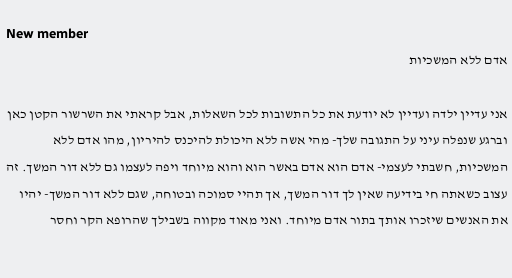New member
אדם ללא המשכיות

אני עדיין ילדה ועדיין לא יודעת את כל התשובות לכל השאלות, אבל קראתי את השרשור הקטן כאן וברגע שנפלה עיני על התגובה שלך- מהי אשה ללא היכולת להיכנס להיריון, מהו אדם ללא המשכיות, חשבתי לעצמי- אדם הוא אדם באשר הוא והוא מיוחד ויפה לעצמו גם ללא דור המשך. זה עצוב כשאתה חי בידיעה שאין לך דור המשך, אך תהיי סמוכה ובטוחה, שגם ללא דור המשך- יהיו את האנשים שיזכרו אותך בתור אדם מיוחד. ואני מאוד מקווה בשבילך שהרופא הקר וחסר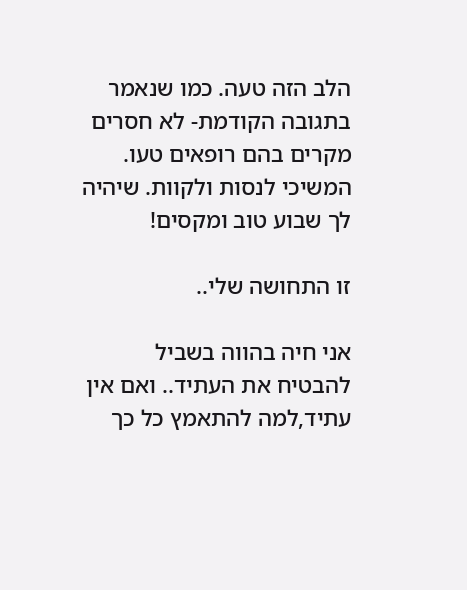הלב הזה טעה. כמו שנאמר בתגובה הקודמת- לא חסרים מקרים בהם רופאים טעו. המשיכי לנסות ולקוות. שיהיה לך שבוע טוב ומקסים!

זו התחושה שלי..

אני חיה בהווה בשביל להבטיח את העתיד.. ואם אין עתיד,למה להתאמץ כל כך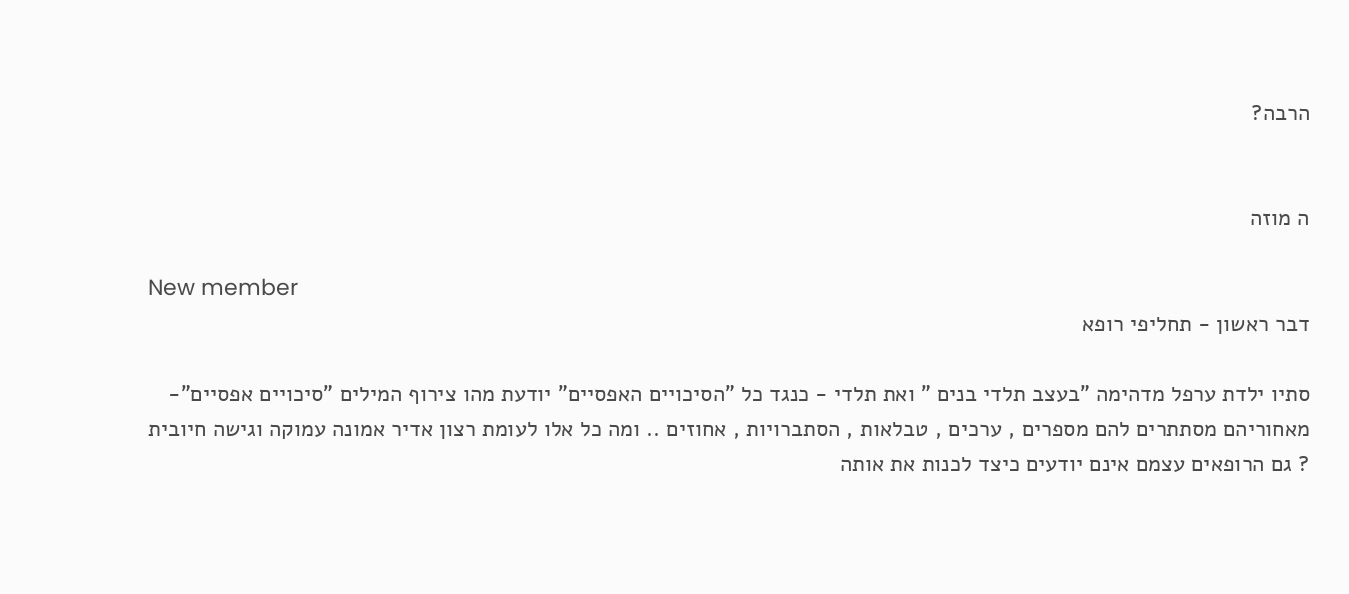הרבה?


ה מוזה

New member
דבר ראשון - תחליפי רופא

סתיו ילדת ערפל מדהימה "בעצב תלדי בנים " ואת תלדי - כנגד כל "הסיכויים האפסיים" יודעת מהו צירוף המילים "סיכויים אפסיים"- מאחוריהם מסתתרים להם מספרים , ערכים , טבלאות , הסתברויות , אחוזים .. ומה כל אלו לעומת רצון אדיר אמונה עמוקה וגישה חיובית ? גם הרופאים עצמם אינם יודעים כיצד לכנות את אותה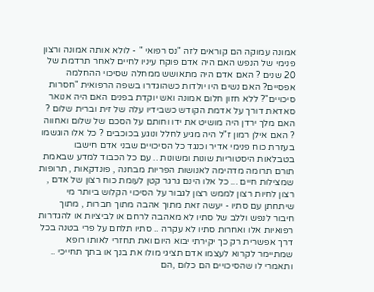אמונה עמוקה הם קוראים לזה "נס רפואי " - לולא אותה אמונה ורצון פנימי של הנפש האם היה אדם פוקח עיניו לחיים לאחר תרדמת של 20 שנים ? האם אדם היה מתאושש ממחלה שסיכוי ההחלמה אפסיים? האם נשים היו יולדות כשהוגדרו בשפה הרפואית "חסרות סיכויים"? ללא חזון חלום אמונה ואש יוקדת בפנים האם היה אנואר סאדאת דורך על אדמת הקודש כשבידיו עלה של זית וברית שלום ? האם מלך ירדן היה מושיט את ידו וחותם על הסכם של שלום ואחווה ? האם אילן רמון ז"ל היה מגיע לחלל ונוגע בכוכבים ? כל אלו הוגשמו בעזרת כוח פנימי אדיר וכנגד כל הסיכויים שבני אדם חישבו בטבלאות היסטוריות שונות ומשונות .. עם כל הכבוד למדע שבאמת תורם תרומה מדהימה לאנושות הפריות מבחנה , פונדקאות , תרופות שמצילות חיים ... כל אלו הינם גרגר קטן לעומת כוח רצון של אדם , רצון לחיות רצון לממש רצון לגבור על הסיכוי הקלוש ביותר מי שיתחתן עם סתיו - יעשה זאת מתוך אהבה מתוך חברות , מתוך חיבור לנפש וללב של סתיו לא מאהבה לרחם או לביציות או להגדרות רפואיות אלו ואחרות סתיו לא עקרה .. סתיו תלחם על פרי בטנה בכל דרך אפשרית רק כך יקירתי יבוא היום ואת תחזרי לאותו רופא שמתיימר לקרוא לעצמו אדם תציגי מולו את בנך או בתך תחייכי .. ותאמרי לו שהסיכויים הם כלום ,הם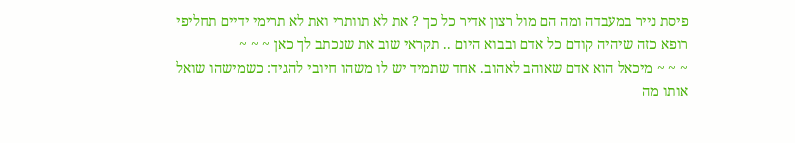פיסת נייר במעבדה ומה הם מול רצון אדיר כל כך ? את לא תוותרי ואת לא תרימי ידיים תחליפי רופא כזה שיהיה קודם כל אדם ובבוא היום .. תקראי שוב את שנכתב לך כאן ~ ~ ~
~ ~ ~ מיכאל הוא אדם שאוהב לאהוב. אחד שתמיד יש לו משהו חיובי להגיד: כשמישהו שואל אותו מה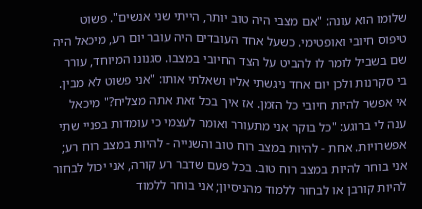שלומו הוא עונה: "אם מצבי היה טוב יותר, הייתי שני אנשים". פשוט טיפוס חיובי ואופטימי. כשעל אחד העובדים היה עובר יום רע, מיכאל היה שם בשביל לומר לו להביט על הצד החיובי במצבו. סגנונו המיוחד, עורר בי סקרנות ולכן יום אחד ניגשתי אליו ושאלתי אותו: "אני פשוט לא מבין. אי אפשר להיות חיובי כל הזמן. אז איך בכל זאת אתה מצליח?" מיכאל ענה לי ברוגע: "כל בוקר אני מתעורר ואומר לעצמי כי עומדות בפניי שתי אפשרויות. אחת - להיות במצב רוח טוב והשנייה - להיות במצב רוח רע; אני בוחר להיות במצב רוח טוב. בכל פעם שדבר רע קורה, אני יכול לבחור להיות קורבן או לבחור ללמוד מהניסיון; אני בוחר ללמוד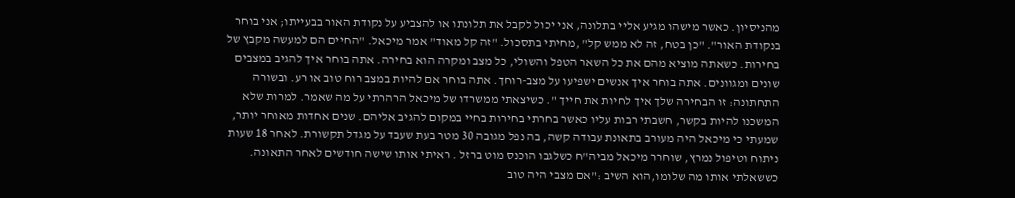מהניסיון. כאשר מישהו מגיע אליי בתלונה, אני יכול לקבל את תלונתו או להצביע על נקודת האור בבעייתו; אני בוחר בנקודת האור". "כן בטח, זה לא ממש קל" ,מחיתי בתסכול. "זה קל מאוד" אמר מיכאל. "החיים הם למעשה מקבץ של בחירות. כשאתה מוציא מהם את כל השאר הטפל והשולי, כל מצב ומקרה הוא בחירה. אתה בוחר איך להגיב במצבים שונים ומגוונים. אתה בוחר איך אנשים ישפיעו על מצב-רוחך. אתה בוחר אם להיות במצב רוח טוב או רע. ובשורה התחתונה: זו הבחירה שלך איך לחיות את חייך ". כשיצאתי ממשרדו של מיכאל הרהרתי על מה שאמר. למרות שלא המשכנו להיות בקשר, חשבתי רבות עליו כאשר בחרתי בחירות בחיי במקום להגיב אליהם. שנים אחדות מאוחר יותר, שמעתי כי מיכאל היה מעורב בתאונת עבודה קשה, בה נפל מגובה 30 מטר בעת שעבד על מגדל תקשורת. לאחר 18 שעות ניתוח וטיפול נמרץ, שוחרר מיכאל מביה"ח כשלגבו הוכנס מוט ברזל . ראיתי אותו שישה חודשים לאחר התאונה. כששאלתי אותו מה שלומו,הוא השיב :"אם מצבי היה טוב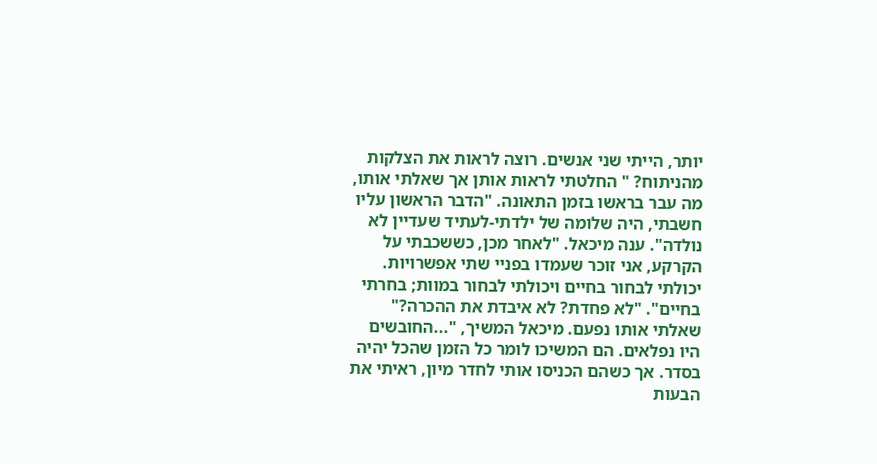יותר, הייתי שני אנשים. רוצה לראות את הצלקות מהניתוח? " החלטתי לראות אותן אך שאלתי אותו, מה עבר בראשו בזמן התאונה. "הדבר הראשון עליו חשבתי, היה שלומה של ילדתי-לעתיד שעדיין לא נולדה". ענה מיכאל. "לאחר מכן, כששכבתי על הקרקע, אני זוכר שעמדו בפניי שתי אפשרויות. יכולתי לבחור בחיים ויכולתי לבחור במוות; בחרתי בחיים". "לא פחדת? לא איבדת את ההכרה?" שאלתי אותו נפעם. מיכאל המשיך, "...החובשים היו נפלאים. הם המשיכו לומר כל הזמן שהכל יהיה בסדר. אך כשהם הכניסו אותי לחדר מיון, ראיתי את הבעות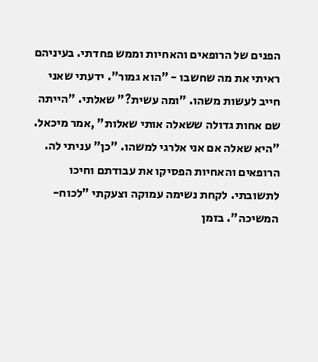הפנים של הרופאים והאחיות וממש פחדתי. בעיניהם ראיתי את מה שחשבו - "הוא גמור". ידעתי שאני חייב לעשות משהו. "ומה עשית?" שאלתי. "הייתה שם אחות גדולה ששאלה אותי שאלות" ,אמר מיכאל. "היא שאלה אם אני אלרגי למשהו. "כן" עניתי לה. הרופאים והאחיות הפסיקו את עבודתם וחיכו לתשובתי. לקחת נשימה עמוקה וצעקתי "לכוח-המשיכה". בזמן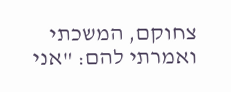צחוקם, המשכתי ואמרתי להם: "אני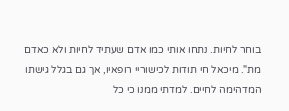בוחר לחיות. נתחו אותי כמו אדם שעתיד לחיות ולא כאדם מת". מיכאל חי תודות לכישוריי רופאיו, אך גם בגלל גישתו המדהימה לחיים. למדתי ממנו כי כל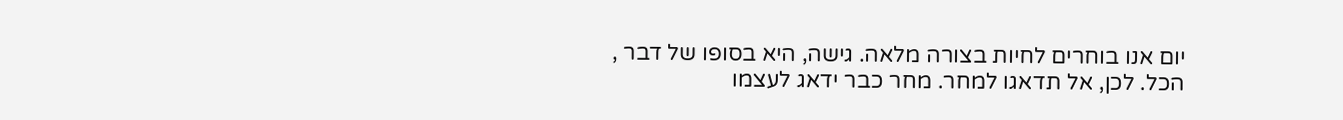יום אנו בוחרים לחיות בצורה מלאה. גישה, היא בסופו של דבר , הכל. לכן, אל תדאגו למחר. מחר כבר ידאג לעצמו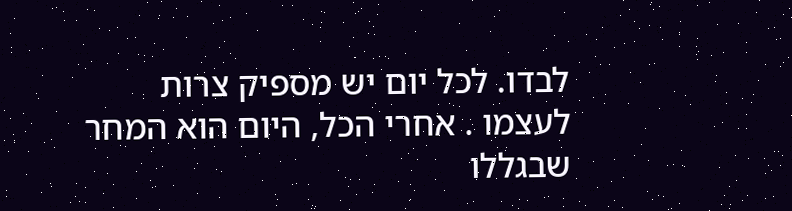לבדו. לכל יום יש מספיק צרות לעצמו . אחרי הכל, היום הוא המחר שבגללו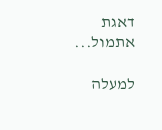דאגת אתמול...

למעלה